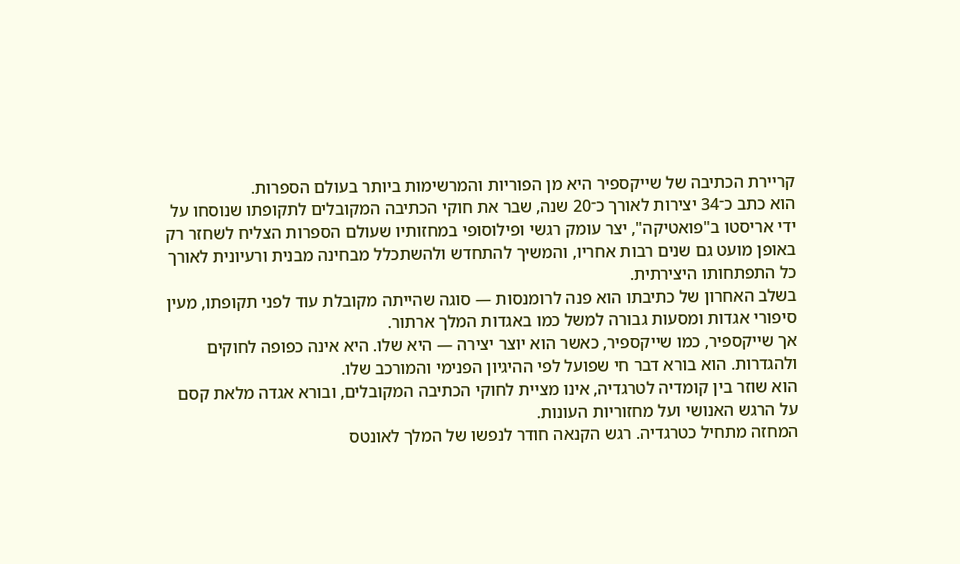קריירת הכתיבה של שייקספיר היא מן הפוריות והמרשימות ביותר בעולם הספרות.
הוא כתב כ־34 יצירות לאורך כ־20 שנה, שבר את חוקי הכתיבה המקובלים לתקופתו שנוסחו על ידי אריסטו ב"פואטיקה", יצר עומק רגשי ופילוסופי במחזותיו שעולם הספרות הצליח לשחזר רק באופן מועט גם שנים רבות אחריו, והמשיך להתחדש ולהשתכלל מבחינה מבנית ורעיונית לאורך כל התפתחותו היצירתית.
בשלב האחרון של כתיבתו הוא פנה לרומנסות — סוגה שהייתה מקובלת עוד לפני תקופתו, מעין סיפורי אגדות ומסעות גבורה למשל כמו באגדות המלך ארתור.
אך שייקספיר, כמו שייקספיר, כאשר הוא יוצר יצירה — היא שלו. היא אינה כפופה לחוקים ולהגדרות. הוא בורא דבר חי שפועל לפי ההיגיון הפנימי והמורכב שלו.
הוא שוזר בין קומדיה לטרגדיה, אינו מציית לחוקי הכתיבה המקובלים, ובורא אגדה מלאת קסם על הרגש האנושי ועל מחזוריות העונות.
המחזה מתחיל כטרגדיה. רגש הקנאה חודר לנפשו של המלך לאונטס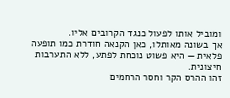ומוביל אותו לפעול כנגד הקרובים אליו.
אך בשונה מאותלו, כאן הקנאה חודרת כמו תופעה פלאית — היא פשוט נוכחת לפתע, ללא התערבות חיצונית.
זהו ההרס הקר וחסר הרחמים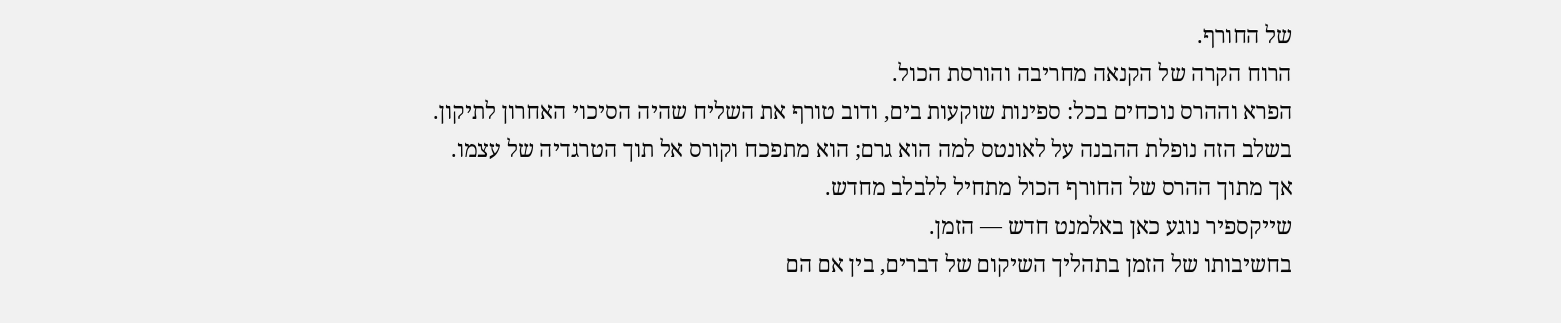של החורף.
הרוח הקרה של הקנאה מחריבה והורסת הכול.
הפרא וההרס נוכחים בכל: ספינות שוקעות בים, ודוב טורף את השליח שהיה הסיכוי האחרון לתיקון.
בשלב הזה נופלת ההבנה על לאונטס למה הוא גרם; הוא מתפכח וקורס אל תוך הטרגדיה של עצמו.
אך מתוך ההרס של החורף הכול מתחיל ללבלב מחדש.
שייקספיר נוגע כאן באלמנט חדש — הזמן.
בחשיבותו של הזמן בתהליך השיקום של דברים, בין אם הם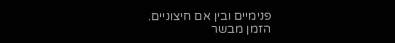פנימיים ובין אם חיצוניים.
הזמן מבשר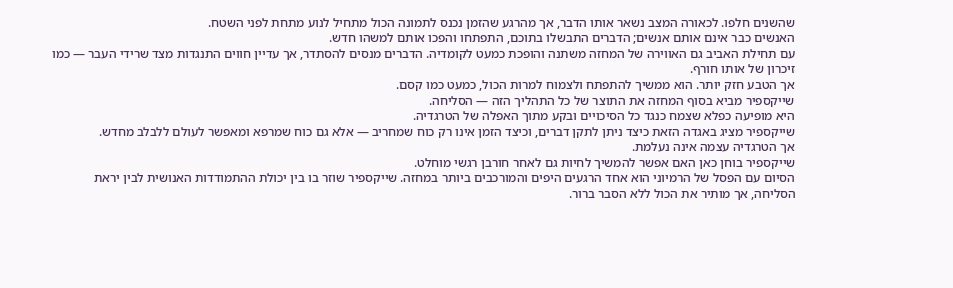שהשנים חלפו. לכאורה המצב נשאר אותו הדבר, אך מהרגע שהזמן נכנס לתמונה הכול מתחיל לנוע מתחת לפני השטח.
האנשים כבר אינם אותם אנשים; הדברים התבשלו בתוכם, התפתחו והפכו אותם למשהו חדש.
עם תחילת האביב גם האווירה של המחזה משתנה והופכת כמעט לקומדיה. הדברים מנסים להסתדר, אך עדיין חווים התנגדות מצד שרידי העבר — כמו זיכרון של אותו חורף.
אך הטבע חזק יותר. הוא ממשיך להתפתח ולצמוח למרות הכול, כמעט כמו קסם.
שייקספיר מביא בסוף המחזה את התוצר של כל התהליך הזה — הסליחה.
היא מופיעה כפלא שצמח כנגד כל הסיכויים ובקע מתוך האפלה של הטרגדיה.
שייקספיר מציג באגדה הזאת כיצד ניתן לתקן דברים, וכיצד הזמן אינו רק כוח שמחריב — אלא גם כוח שמרפא ומאפשר לעולם ללבלב מחדש.
אך הטרגדיה עצמה אינה נעלמת.
שייקספיר בוחן כאן האם אפשר להמשיך לחיות גם לאחר חורבן רגשי מוחלט.
הסיום עם הפסל של הרמיוני הוא אחד הרגעים היפים והמורכבים ביותר במחזה. שייקספיר שוזר בו בין יכולת ההתמודדות האנושית לבין יראת הסליחה, אך מותיר את הכול ללא הסבר ברור.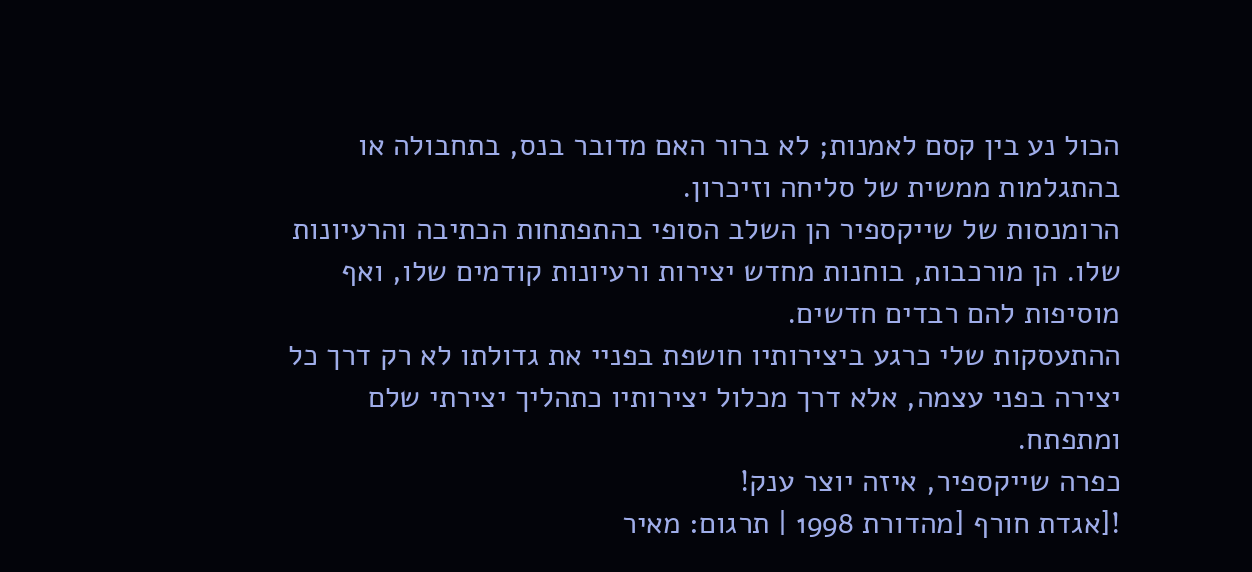הכול נע בין קסם לאמנות; לא ברור האם מדובר בנס, בתחבולה או בהתגלמות ממשית של סליחה וזיכרון.
הרומנסות של שייקספיר הן השלב הסופי בהתפתחות הכתיבה והרעיונות שלו. הן מורכבות, בוחנות מחדש יצירות ורעיונות קודמים שלו, ואף מוסיפות להם רבדים חדשים.
ההתעסקות שלי כרגע ביצירותיו חושפת בפניי את גדולתו לא רק דרך כל יצירה בפני עצמה, אלא דרך מכלול יצירותיו כתהליך יצירתי שלם ומתפתח.
כפרה שייקספיר, איזה יוצר ענק!
![אגדת חורף [מהדורת 1998 | תרגום: מאיר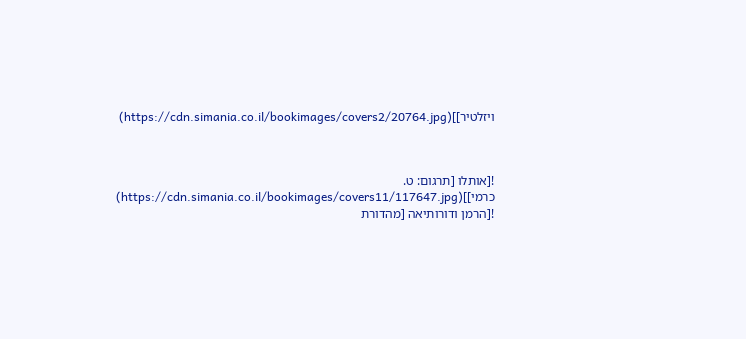ויזלטיר]](https://cdn.simania.co.il/bookimages/covers2/20764.jpg)



![אותלו [תרגום: ט. כרמי]](https://cdn.simania.co.il/bookimages/covers11/117647.jpg)
![הרמן ודורותיאה [מהדורת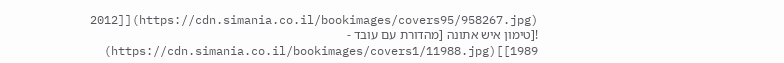2012]](https://cdn.simania.co.il/bookimages/covers95/958267.jpg)
![טימון איש אתונה [מהדורת עם עובד - 1989]](https://cdn.simania.co.il/bookimages/covers1/11988.jpg)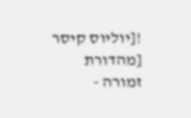![יוליוס קיסר [מהדורת זמורה -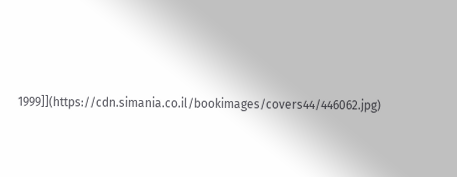1999]](https://cdn.simania.co.il/bookimages/covers44/446062.jpg)